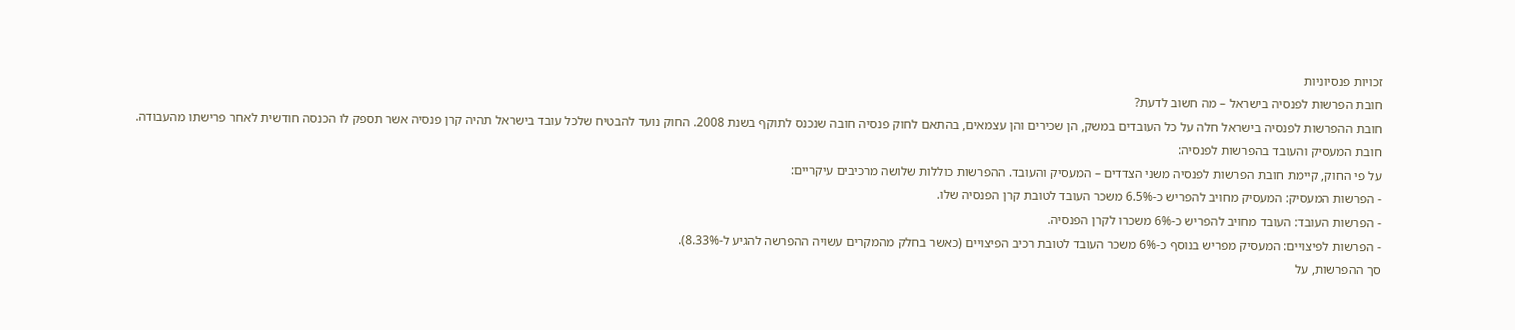זכויות פנסיוניות
חובת הפרשות לפנסיה בישראל – מה חשוב לדעת?
חובת ההפרשות לפנסיה בישראל חלה על כל העובדים במשק, הן שכירים והן עצמאים, בהתאם לחוק פנסיה חובה שנכנס לתוקף בשנת 2008. החוק נועד להבטיח שלכל עובד בישראל תהיה קרן פנסיה אשר תספק לו הכנסה חודשית לאחר פרישתו מהעבודה.
חובת המעסיק והעובד בהפרשות לפנסיה:
על פי החוק, קיימת חובת הפרשות לפנסיה משני הצדדים – המעסיק והעובד. ההפרשות כוללות שלושה מרכיבים עיקריים:
- הפרשות המעסיק: המעסיק מחויב להפריש כ-6.5% משכר העובד לטובת קרן הפנסיה שלו.
- הפרשות העובד: העובד מחויב להפריש כ-6% משכרו לקרן הפנסיה.
- הפרשות לפיצויים: המעסיק מפריש בנוסף כ-6% משכר העובד לטובת רכיב הפיצויים (כאשר בחלק מהמקרים עשויה ההפרשה להגיע ל-8.33%).
סך ההפרשות, על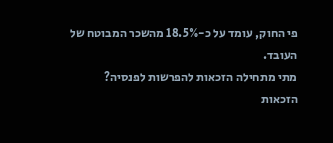פי החוק, עומד על כ-18.5% מהשכר המבוטח של העובד.
מתי מתחילה הזכאות להפרשות לפנסיה?
הזכאות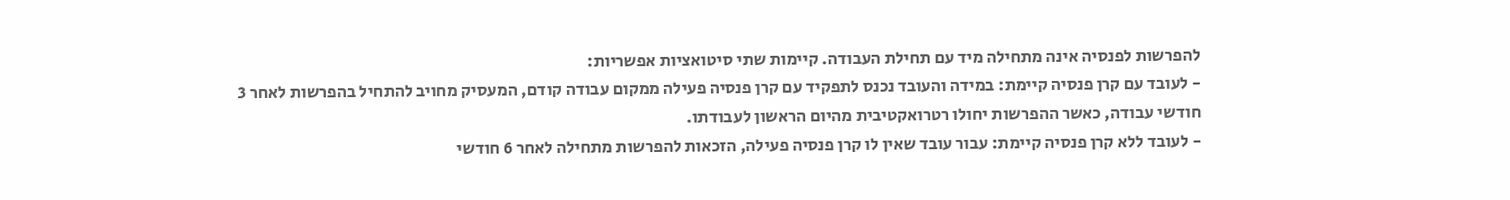להפרשות לפנסיה אינה מתחילה מיד עם תחילת העבודה. קיימות שתי סיטואציות אפשריות:
- לעובד עם קרן פנסיה קיימת: במידה והעובד נכנס לתפקיד עם קרן פנסיה פעילה ממקום עבודה קודם, המעסיק מחויב להתחיל בהפרשות לאחר 3 חודשי עבודה, כאשר ההפרשות יחולו רטרואקטיבית מהיום הראשון לעבודתו.
- לעובד ללא קרן פנסיה קיימת: עבור עובד שאין לו קרן פנסיה פעילה, הזכאות להפרשות מתחילה לאחר 6 חודשי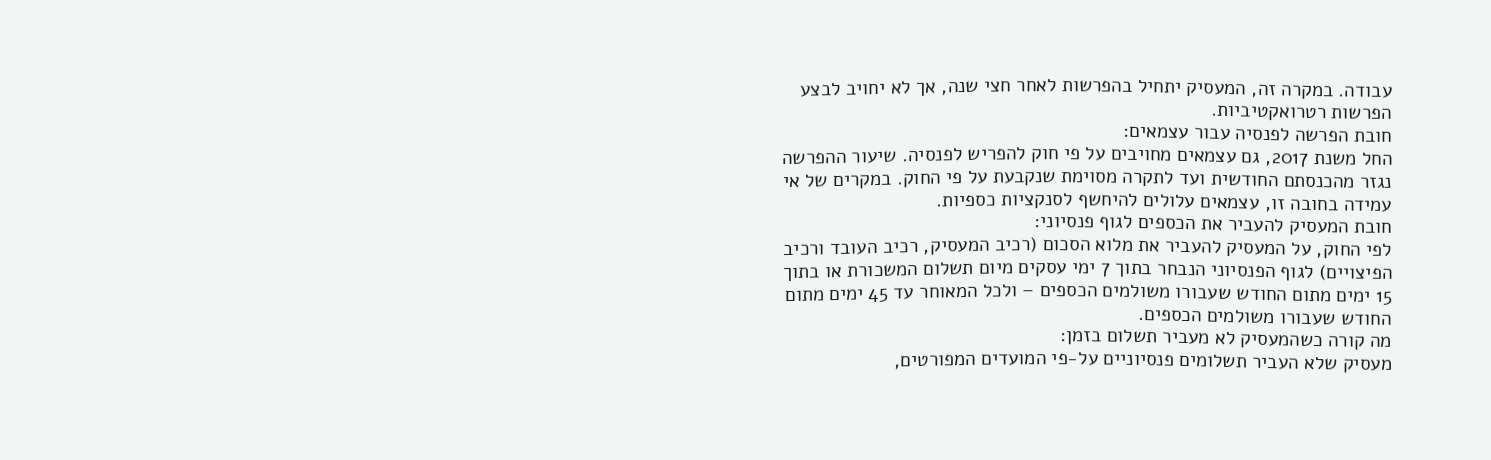עבודה. במקרה זה, המעסיק יתחיל בהפרשות לאחר חצי שנה, אך לא יחויב לבצע הפרשות רטרואקטיביות.
חובת הפרשה לפנסיה עבור עצמאים:
החל משנת 2017, גם עצמאים מחויבים על פי חוק להפריש לפנסיה. שיעור ההפרשה נגזר מהכנסתם החודשית ועד לתקרה מסוימת שנקבעת על פי החוק. במקרים של אי עמידה בחובה זו, עצמאים עלולים להיחשף לסנקציות כספיות.
חובת המעסיק להעביר את הכספים לגוף פנסיוני:
לפי החוק, על המעסיק להעביר את מלוא הסכום (רכיב המעסיק, רכיב העובד ורכיב הפיצויים) לגוף הפנסיוני הנבחר בתוך 7 ימי עסקים מיום תשלום המשכורת או בתוך 15 ימים מתום החודש שעבורו משולמים הכספים – ולכל המאוחר עד 45 ימים מתום החודש שעבורו משולמים הכספים.
מה קורה כשהמעסיק לא מעביר תשלום בזמן:
מעסיק שלא העביר תשלומים פנסיוניים על-פי המועדים המפורטים,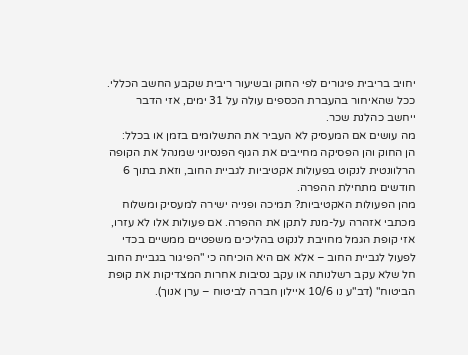יחויב בריבית פיגורים לפי החוק ובשיעור ריבית שקבע החשב הכללי. ככל שהאיחור בהעברת הכספים עולה על 31 ימים, אזי הדבר ייחשב כהלנת שכר.
מה עושים אם המעסיק לא העביר את התשלומים בזמן או בכלל:
הן החוק והן הפסיקה מחייבים את הגוף הפנסיוני שמנהל את הקופה הרלוונטית לנקוט בפעולות אקטיביות לגביית החוב, וזאת בתוך 6 חודשים מתחילת ההפרה.
מהן הפעולות האקטיביות? תמיכה ופנייה ישירה למעסיק ומשלוח מכתבי אזהרה על-מנת לתקן את ההפרה. אם פעולות אלו לא עזרו, אזי קופת הגמל מחויבת לנקוט בהליכים משפטיים ממשיים בכדי לפעול לגביית החוב – אלא אם היא הוכיחה כי "הפיגור בגביית החוב חל שלא עקב רשלנותה או עקב נסיבות אחרות המצדיקות את קופת הביטוח" (דב"ע נו 10/6 איילון חברה לביטוח – ערן אנוך).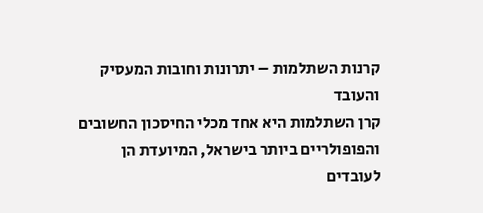קרנות השתלמות – יתרונות וחובות המעסיק והעובד
קרן השתלמות היא אחד מכלי החיסכון החשובים והפופולריים ביותר בישראל, המיועדת הן לעובדים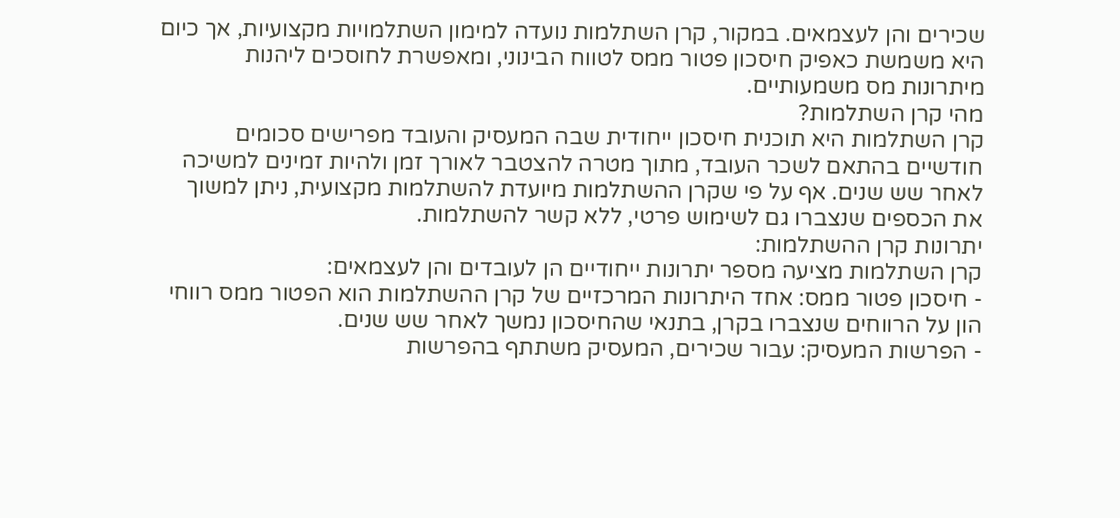שכירים והן לעצמאים. במקור, קרן השתלמות נועדה למימון השתלמויות מקצועיות, אך כיום היא משמשת כאפיק חיסכון פטור ממס לטווח הבינוני, ומאפשרת לחוסכים ליהנות מיתרונות מס משמעותיים.
מהי קרן השתלמות?
קרן השתלמות היא תוכנית חיסכון ייחודית שבה המעסיק והעובד מפרישים סכומים חודשיים בהתאם לשכר העובד, מתוך מטרה להצטבר לאורך זמן ולהיות זמינים למשיכה לאחר שש שנים. אף על פי שקרן ההשתלמות מיועדת להשתלמות מקצועית, ניתן למשוך את הכספים שנצברו גם לשימוש פרטי, ללא קשר להשתלמות.
יתרונות קרן ההשתלמות:
קרן השתלמות מציעה מספר יתרונות ייחודיים הן לעובדים והן לעצמאים:
- חיסכון פטור ממס: אחד היתרונות המרכזיים של קרן ההשתלמות הוא הפטור ממס רווחי הון על הרווחים שנצברו בקרן, בתנאי שהחיסכון נמשך לאחר שש שנים.
- הפרשות המעסיק: עבור שכירים, המעסיק משתתף בהפרשות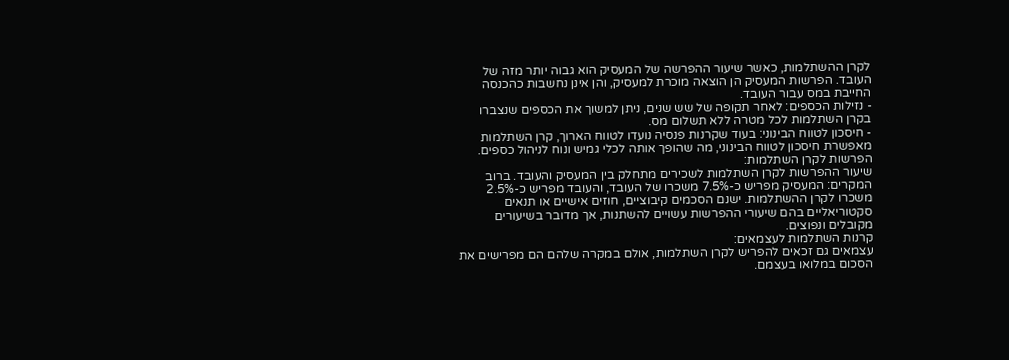לקרן ההשתלמות, כאשר שיעור ההפרשה של המעסיק הוא גבוה יותר מזה של העובד. הפרשות המעסיק הן הוצאה מוכרת למעסיק, והן אינן נחשבות כהכנסה החייבת במס עבור העובד.
- נזילות הכספים: לאחר תקופה של שש שנים, ניתן למשוך את הכספים שנצברו בקרן השתלמות לכל מטרה ללא תשלום מס.
- חיסכון לטווח הבינוני: בעוד שקרנות פנסיה נועדו לטווח הארוך, קרן השתלמות מאפשרת חיסכון לטווח הבינוני, מה שהופך אותה לכלי גמיש ונוח לניהול כספים.
הפרשות לקרן השתלמות:
שיעור ההפרשות לקרן השתלמות לשכירים מתחלק בין המעסיק והעובד. ברוב המקרים: המעסיק מפריש כ-7.5% משכרו של העובד, והעובד מפריש כ-2.5% משכרו לקרן ההשתלמות. ישנם הסכמים קיבוציים, חוזים אישיים או תנאים סקטוריאליים בהם שיעורי ההפרשות עשויים להשתנות, אך מדובר בשיעורים מקובלים ונפוצים.
קרנות השתלמות לעצמאים:
עצמאים גם זכאים להפריש לקרן השתלמות, אולם במקרה שלהם הם מפרישים את הסכום במלואו בעצמם.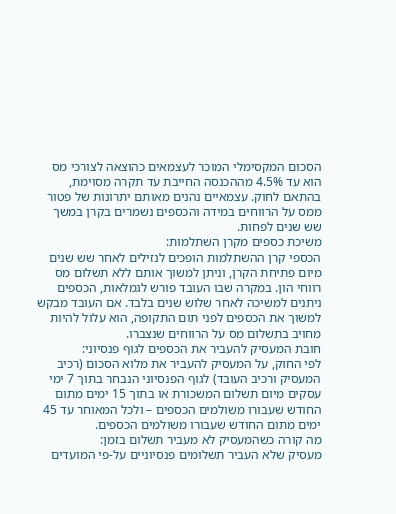הסכום המקסימלי המוכר לעצמאים כהוצאה לצורכי מס הוא עד 4.5% מההכנסה החייבת עד תקרה מסוימת, בהתאם לחוק. עצמאיים נהנים מאותם יתרונות של פטור ממס על הרווחים במידה והכספים נשמרים בקרן במשך שש שנים לפחות.
משיכת כספים מקרן השתלמות:
הכספי קרן ההשתלמות הופכים לנזילים לאחר שש שנים מיום פתיחת הקרן, וניתן למשוך אותם ללא תשלום מס רווחי הון. במקרה שבו העובד פורש לגמלאות, הכספים ניתנים למשיכה לאחר שלוש שנים בלבד. אם העובד מבקש למשוך את הכספים לפני תום התקופה, הוא עלול להיות מחויב בתשלום מס על הרווחים שנצברו.
חובת המעסיק להעביר את הכספים לגוף פנסיוני:
לפי החוק, על המעסיק להעביר את מלוא הסכום (רכיב המעסיק ורכיב העובד) לגוף הפנסיוני הנבחר בתוך 7 ימי עסקים מיום תשלום המשכורת או בתוך 15 ימים מתום החודש שעבורו משולמים הכספים – ולכל המאוחר עד 45 ימים מתום החודש שעבורו משולמים הכספים.
מה קורה כשהמעסיק לא מעביר תשלום בזמן:
מעסיק שלא העביר תשלומים פנסיוניים על-פי המועדים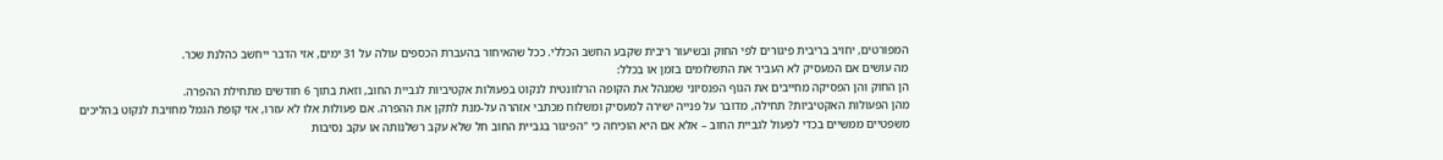המפורטים, יחויב בריבית פיגורים לפי החוק ובשיעור ריבית שקבע החשב הכללי. ככל שהאיחור בהעברת הכספים עולה על 31 ימים, אזי הדבר ייחשב כהלנת שכר.
מה עושים אם המעסיק לא העביר את התשלומים בזמן או בכלל:
הן החוק והן הפסיקה מחייבים את הגוף הפנסיוני שמנהל את הקופה הרלוונטית לנקוט בפעולות אקטיביות לגביית החוב, וזאת בתוך 6 חודשים מתחילת ההפרה.
מהן הפעולות האקטיביות? תחילה, מדובר על פנייה ישירה למעסיק ומשלוח מכתבי אזהרה על-מנת לתקן את ההפרה. אם פעולות אלו לא עזרו, אזי קופת הגמל מחויבת לנקוט בהליכים משפטיים ממשיים בכדי לפעול לגביית החוב – אלא אם היא הוכיחה כי "הפיגור בגביית החוב חל שלא עקב רשלנותה או עקב נסיבות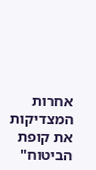אחרות המצדיקות את קופת הביטוח"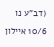(דב"ע נו 10/6 איילון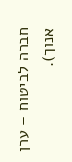חברה לביטוח – ערן אנוך).